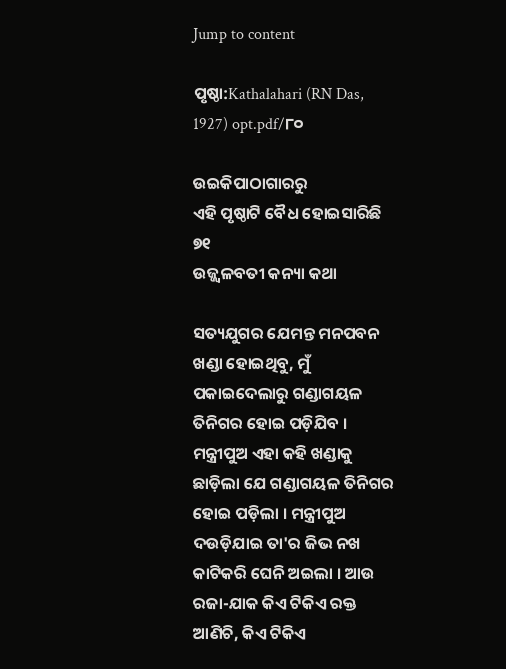Jump to content

ପୃଷ୍ଠା:Kathalahari (RN Das, 1927) opt.pdf/୮୦

ଉଇକିପାଠାଗାର‌ରୁ
ଏହି ପୃଷ୍ଠାଟି ବୈଧ ହୋଇସାରିଛି
୭୧
ଉଜ୍ଜ୍ୱଳବତୀ କନ୍ୟା କଥା

ସତ୍ୟଯୁଗର ଯେମନ୍ତ ମନପବନ ଖଣ୍ଡା ହୋଇଥିବୁ, ମୁଁ ପକାଇଦେଲାରୁ ଗଣ୍ଡାଗୟଳ ତିନିଗର ହୋଇ ପଡ଼ିଯିବ । ମନ୍ତ୍ରୀପୁଅ ଏହା କହି ଖଣ୍ଡାକୁ ଛାଡ଼ିଲା ଯେ ଗଣ୍ଡାଗୟଳ ତିନିଗର ହୋଇ ପଡ଼ିଲା । ମନ୍ତ୍ରୀପୁଅ ଦଉଡ଼ିଯାଇ ତା'ର ଜିଭ ନଖ କାଟିକରି ଘେନି ଅଇଲା । ଆଉ ରଜା-ଯାକ କିଏ ଟିକିଏ ରକ୍ତ ଆଣିଚି, କିଏ ଟିକିଏ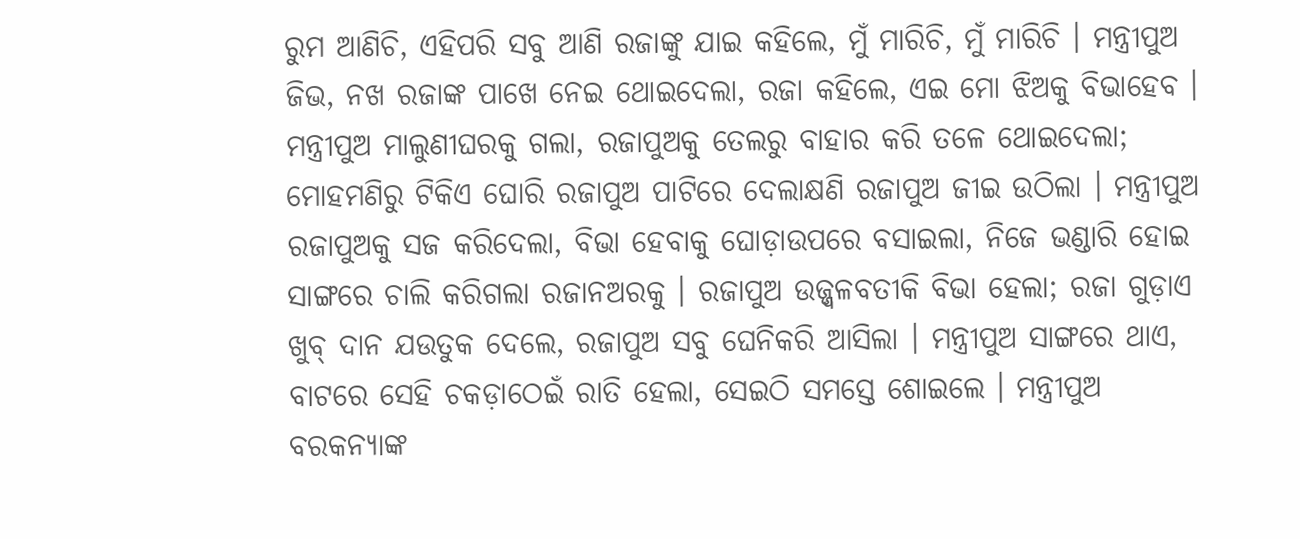ରୁମ ଆଣିଚି, ଏହିପରି ସବୁ ଆଣି ରଜାଙ୍କୁ ଯାଇ କହିଲେ, ମୁଁ ମାରିଚି, ମୁଁ ମାରିଚି । ମନ୍ତ୍ରୀପୁଅ ଜିଭ, ନଖ ରଜାଙ୍କ ପାଖେ ନେଇ ଥୋଇଦେଲା, ରଜା କହିଲେ, ଏଇ ମୋ ଝିଅକୁ ବିଭାହେବ । ମନ୍ତ୍ରୀପୁଅ ମାଲୁଣୀଘରକୁ ଗଲା, ରଜାପୁଅକୁ ତେଲରୁ ବାହାର କରି ତଳେ ଥୋଇଦେଲା; ମୋହମଣିରୁ ଟିକିଏ ଘୋରି ରଜାପୁଅ ପାଟିରେ ଦେଲାକ୍ଷଣି ରଜାପୁଅ ଜୀଇ ଉଠିଲା । ମନ୍ତ୍ରୀପୁଅ ରଜାପୁଅକୁ ସଜ କରିଦେଲା, ବିଭା ହେବାକୁ ଘୋଡ଼ାଉପରେ ବସାଇଲା, ନିଜେ ଭଣ୍ଡାରି ହୋଇ ସାଙ୍ଗରେ ଚାଲି କରିଗଲା ରଜାନଅରକୁ । ରଜାପୁଅ ଉଜ୍ଜ୍ୱଳବତୀକି ବିଭା ହେଲା; ରଜା ଗୁଡ଼ାଏ ଖୁବ୍ ଦାନ ଯଉତୁକ ଦେଲେ, ରଜାପୁଅ ସବୁ ଘେନିକରି ଆସିଲା । ମନ୍ତ୍ରୀପୁଅ ସାଙ୍ଗରେ ଥାଏ, ବାଟରେ ସେହି ଚକଡ଼ାଠେଇଁ ରାତି ହେଲା, ସେଇଠି ସମସ୍ତେ ଶୋଇଲେ । ମନ୍ତ୍ରୀପୁଅ ବରକନ୍ୟାଙ୍କ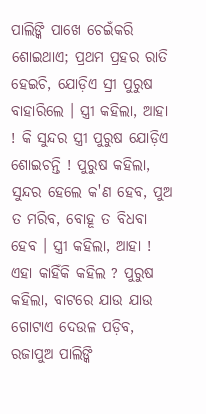ପାଲିଙ୍କି ପାଖେ ଚେଇଁକରି ଶୋଇଥାଏ; ପ୍ରଥମ ପ୍ରହର ରାତି ହେଇଚି, ଯୋଡ଼ିଏ ସ୍ରୀ ପୁରୁଷ ବାହାରିଲେ । ସ୍ତ୍ରୀ କହିଲା, ଆହା ! କି ସୁନ୍ଦର ସ୍ତ୍ରୀ ପୁରୁଷ ଯୋଡ଼ିଏ ଶୋଇଚନ୍ତି ! ପୁରୁଷ କହିଲା, ସୁନ୍ଦର ହେଲେ କ'ଣ ହେବ, ପୁଅ ତ ମରିବ, ବୋହୂ ତ ବିଧବା ହେବ । ସ୍ତ୍ରୀ କହିଲା, ଆହା ! ଏହା କାହିଁକି କହିଲ ? ପୁରୁଷ କହିଲା, ବାଟରେ ଯାଉ ଯାଉ ଗୋଟାଏ ଦେଉଳ ପଡ଼ିବ, ରଜାପୁଅ ପାଲିଙ୍କି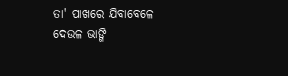ତା' ପାଖରେ ଯିବାବେଳେ ଦେଉଳ ଭାଙ୍ଗି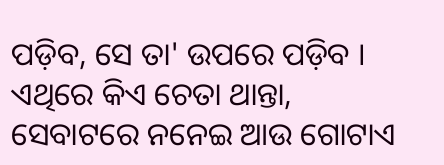ପଡ଼ିବ, ସେ ତା' ଉପରେ ପଡ଼ିବ । ଏଥିରେ କିଏ ଚେତା ଥାନ୍ତା, ସେବାଟରେ ନନେଇ ଆଉ ଗୋଟାଏ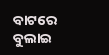ବାଟରେ ବୁଲାଇ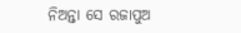ନିଅନ୍ତା ସେ ରଜାପୁଅ